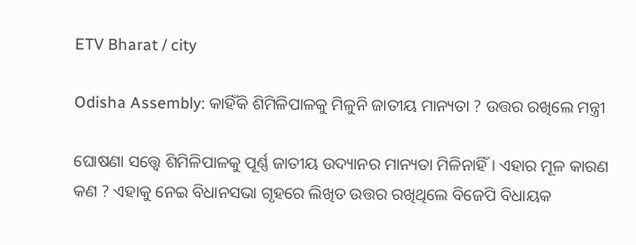ETV Bharat / city

Odisha Assembly: କାହିଁକି ଶିମିଳିପାଳକୁ ମିଳୁନି ଜାତୀୟ ମାନ୍ୟତା ? ଉତ୍ତର ରଖିଲେ ମନ୍ତ୍ରୀ

ଘୋଷଣା ସତ୍ତ୍ବେ ଶିମିଳିପାଳକୁ ପୂର୍ଣ୍ଣ ଜାତୀୟ ଉଦ୍ୟାନର ମାନ୍ୟତା ମିଳିନାହିଁ । ଏହାର ମୂଳ କାରଣ କଣ ? ଏହାକୁ ନେଇ ବିଧାନସଭା ଗୃହରେ ଲିଖିତ ଉତ୍ତର ରଖିଥିଲେ ବିଜେପି ବିଧାୟକ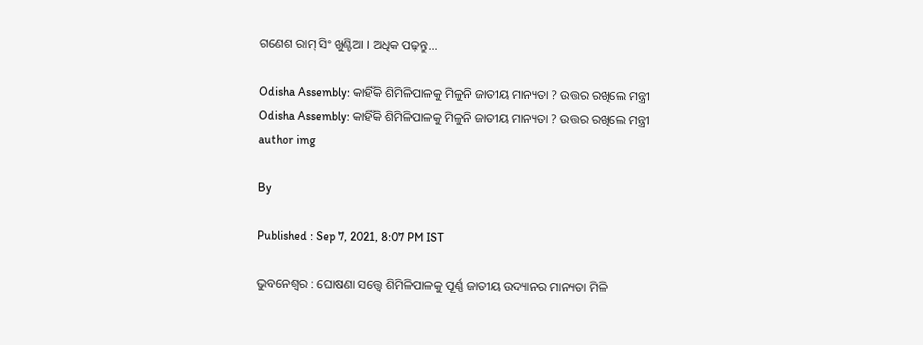ଗଣେଶ ରାମ୍ ସିଂ ଖୁଣ୍ଟିଆ । ଅଧିକ ପଢ଼ନ୍ତୁ...

Odisha Assembly: କାହିଁକି ଶିମିଳିପାଳକୁ ମିଳୁନି ଜାତୀୟ ମାନ୍ୟତା ? ଉତ୍ତର ରଖିଲେ ମନ୍ତ୍ରୀ
Odisha Assembly: କାହିଁକି ଶିମିଳିପାଳକୁ ମିଳୁନି ଜାତୀୟ ମାନ୍ୟତା ? ଉତ୍ତର ରଖିଲେ ମନ୍ତ୍ରୀ
author img

By

Published : Sep 7, 2021, 8:07 PM IST

ଭୁବନେଶ୍ବର : ଘୋଷଣା ସତ୍ତ୍ବେ ଶିମିଳିପାଳକୁ ପୂର୍ଣ୍ଣ ଜାତୀୟ ଉଦ୍ୟାନର ମାନ୍ୟତା ମିଳି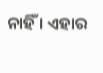ନାହିଁ । ଏହାର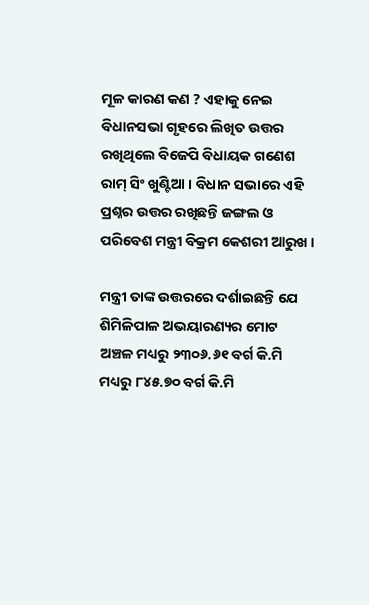ମୂଳ କାରଣ କଣ ? ଏହାକୁ ନେଇ ବିଧାନସଭା ଗୃହରେ ଲିଖିତ ଉତ୍ତର ରଖିଥିଲେ ବିଜେପି ବିଧାୟକ ଗଣେଶ ରାମ୍ ସିଂ ଖୁଣ୍ଟିଆ । ବିଧାନ ସଭାରେ ଏହି ପ୍ରଶ୍ନର ଉତ୍ତର ରଖିଛନ୍ତି ଜଙ୍ଗଲ ଓ ପରିବେଶ ମନ୍ତ୍ରୀ ବିକ୍ରମ କେଶରୀ ଆରୁଖ ।

ମନ୍ତ୍ରୀ ତାଙ୍କ ଉତ୍ତରରେ ଦର୍ଶାଇଛନ୍ତି ଯେ ଶିମିଳିପାଳ ଅଭୟାରଣ୍ୟର ମୋଟ ଅଞ୍ଚଳ ମଧ୍ୟରୁ ୨୩୦୬.୬୧ ବର୍ଗ କି.ମି ମଧ୍ୟରୁ ୮୪୫.୭୦ ବର୍ଗ କି.ମି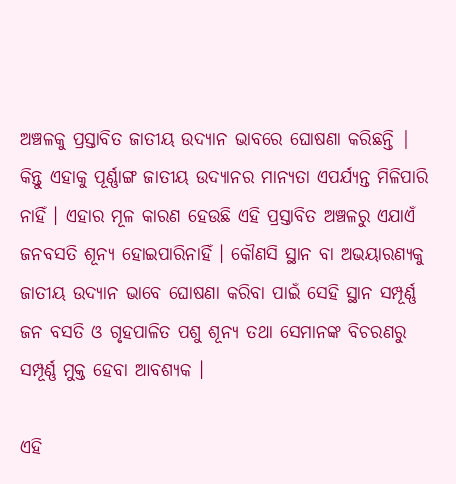ଅଞ୍ଚଳକୁ ପ୍ରସ୍ତାବିତ ଜାତୀୟ ଉଦ୍ୟାନ ଭାବରେ ଘୋଷଣା କରିଛନ୍ତି | କିନ୍ତୁ ଏହାକୁ ପୂର୍ଣ୍ଣାଙ୍ଗ ଜାତୀୟ ଉଦ୍ୟାନର ମାନ୍ୟତା ଏପର୍ଯ୍ୟନ୍ତ ମିଳିପାରି ନାହିଁ । ଏହାର ମୂଳ କାରଣ ହେଉଛି ଏହି ପ୍ରସ୍ତାବିତ ଅଞ୍ଚଳରୁ ଏଯାଏଁ ଜନବସତି ଶୂନ୍ୟ ହୋଇପାରିନାହିଁ । କୌଣସି ସ୍ଥାନ ବା ଅଭୟାରଣ୍ୟକୁ ଜାତୀୟ ଉଦ୍ୟାନ ଭାବେ ଘୋଷଣା କରିବା ପାଇଁ ସେହି ସ୍ଥାନ ସମ୍ପୂର୍ଣ୍ଣ ଜନ ବସତି ଓ ଗୃହପାଳିତ ପଶୁ ଶୂନ୍ୟ ତଥା ସେମାନଙ୍କ ବିଚରଣରୁ ସମ୍ପୂର୍ଣ୍ଣ ମୁକ୍ତ ହେବା ଆବଶ୍ୟକ ।

ଏହି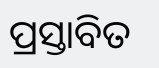ପ୍ରସ୍ତାବିତ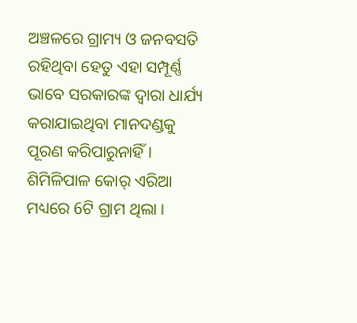ଅଞ୍ଚଳରେ ଗ୍ରାମ୍ୟ ଓ ଜନବସତି ରହିଥିବା ହେତୁ ଏହା ସମ୍ପୂର୍ଣ୍ଣ ଭାବେ ସରକାରଙ୍କ ଦ୍ବାରା ଧାର୍ଯ୍ୟ କରାଯାଇଥିବା ମାନଦଣ୍ଡକୁ ପୂରଣ କରିପାରୁନାହିଁ । ଶିମିଳିପାଳ କୋର୍ ଏରିଆ ମଧ୍ୟରେ 6ଟି ଗ୍ରାମ ଥିଲା ।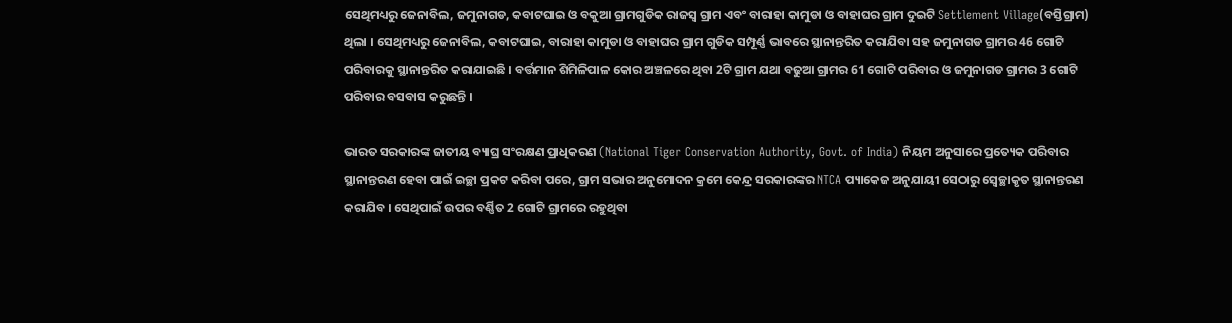ସେଥିମଧ୍ୟରୁ ଜେନାବିଲ, ଜମୁନାଗଡ, କବାଟଘାଇ ଓ ବକୁଆ ଗ୍ରାମଗୁଡିକ ରାଜସ୍ବ ଗ୍ରାମ ଏବଂ ବାରାହା କାମୁଡା ଓ ବାହାଘର ଗ୍ରାମ ଦୁଇଟି Settlement Village(ବସ୍ତିଗ୍ରାମ) ଥିଲା । ସେଥିମଧ୍ୟରୁ ଜେନାବିଲ, କବାଟଘାଇ, ବାରାହା କାମୁଡା ଓ ବାହାଘର ଗ୍ରାମ ଗୁଡିକ ସମ୍ପୂର୍ଣ୍ଣ ଭାବରେ ସ୍ଥାନାନ୍ତରିତ କରାଯିବା ସହ ଜମୁନାଗଡ ଗ୍ରାମର 46 ଗୋଟି ପରିବାରକୁ ସ୍ଥାନାନ୍ତରିତ କରାଯାଇଛି । ବର୍ତ୍ତମାନ ଶିମିଳିପାଳ କୋର ଅଞ୍ଚଳରେ ଥିବା 2ଟି ଗ୍ରାମ ଯଥା ବଢୁଆ ଗ୍ରାମର 61 ଗୋଟି ପରିବାର ଓ ଜମୁନାଗଡ ଗ୍ରାମର 3 ଗୋଟି ପରିବାର ବସବାସ କରୁଛନ୍ତି ।

ଭାରତ ସରକାରଙ୍କ ଜାତୀୟ ବ୍ୟାଘ୍ର ସଂରକ୍ଷଣ ପ୍ରାଧିକରଣ (National Tiger Conservation Authority, Govt. of India) ନିୟମ ଅନୁସାରେ ପ୍ରତ୍ୟେକ ପରିବାର ସ୍ଥାନାନ୍ତରଣ ହେବା ପାଇଁ ଇଚ୍ଛା ପ୍ରକଟ କରିବା ପରେ, ଗ୍ରାମ ସଭାର ଅନୁମୋଦନ କ୍ରମେ କେନ୍ଦ୍ର ସରକାରଙ୍କର NTCA ପ୍ୟାକେଜ ଅନୁଯାୟୀ ସେଠାରୁ ସ୍ବେଚ୍ଛାକୃତ ସ୍ଥାନାନ୍ତରଣ କରାଯିବ । ସେଥିପାଇଁ ଉପର ବର୍ଣ୍ଣିତ 2 ଗୋଟି ଗ୍ରାମରେ ରହୁଥିବା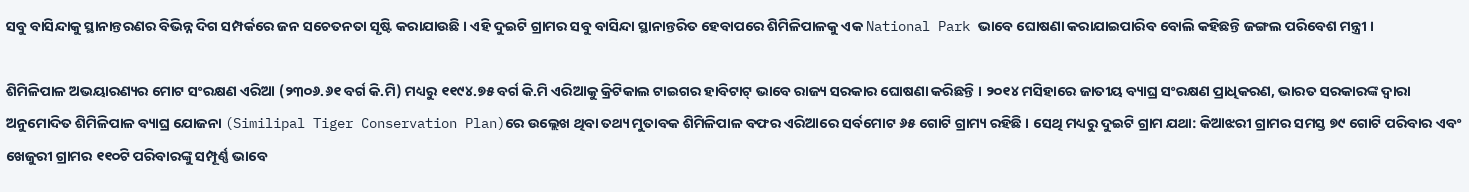ସବୁ ବାସିନ୍ଦାକୁ ସ୍ଥାନାନ୍ତରଣର ବିଭିନ୍ନ ଦିଗ ସମ୍ପର୍କରେ ଜନ ସଚେତନତା ସୃଷ୍ଟି କରାଯାଉଛି । ଏହି ଦୁଇଟି ଗ୍ରାମର ସବୁ ବାସିନ୍ଦା ସ୍ଥାନାନ୍ତରିତ ହେବାପରେ ଶିମିଳିପାଳକୁ ଏକ National Park ଭାବେ ଘୋଷଣା କରାଯାଇପାରିବ ବୋଲି କହିଛନ୍ତି ଜଙ୍ଗଲ ପରିବେଶ ମନ୍ତ୍ରୀ ।

ଶିମିଳିପାଳ ଅଭୟାରଣ୍ୟର ମୋଟ ସଂରକ୍ଷଣ ଏରିଆ (୨୩୦୬.୬୧ ବର୍ଗ କି.ମି) ମଧ୍ୟରୁ ୧୧୯୪.୭୫ ବର୍ଗ କି.ମି ଏରିଆକୁ କ୍ରିଟିକାଲ ଟାଇଗର ହାବିଟାଟ୍ ଭାବେ ରାଜ୍ୟ ସରକାର ଘୋଷଣା କରିଛନ୍ତି । ୨୦୧୪ ମସିହାରେ ଜାତୀୟ ବ୍ୟାଘ୍ର ସଂରକ୍ଷଣ ପ୍ରାଧିକରଣ, ଭାରତ ସରକାରଙ୍କ ଦ୍ବାରା ଅନୁମୋଦିତ ଶିମିଳିପାଳ ବ୍ୟାଘ୍ର ଯୋଜନା (Similipal Tiger Conservation Plan)ରେ ଉଲ୍ଲେଖ ଥିବା ତଥ୍ୟ ମୁତାବକ ଶିମିଳିପାଳ ବଫର ଏରିଆରେ ସର୍ବମୋଟ ୬୫ ଗୋଟି ଗ୍ରାମ୍ୟ ରହିଛି । ସେଥି ମଧ୍ୟରୁ ଦୁଇଟି ଗ୍ରାମ ଯଥା: କିଆଝରୀ ଗ୍ରାମର ସମସ୍ତ ୭୯ ଗୋଟି ପରିବାର ଏବଂ ଖେଜୁରୀ ଗ୍ରାମର ୧୧୦ଟି ପରିବାରଙ୍କୁ ସମ୍ପୂର୍ଣ୍ଣ ଭାବେ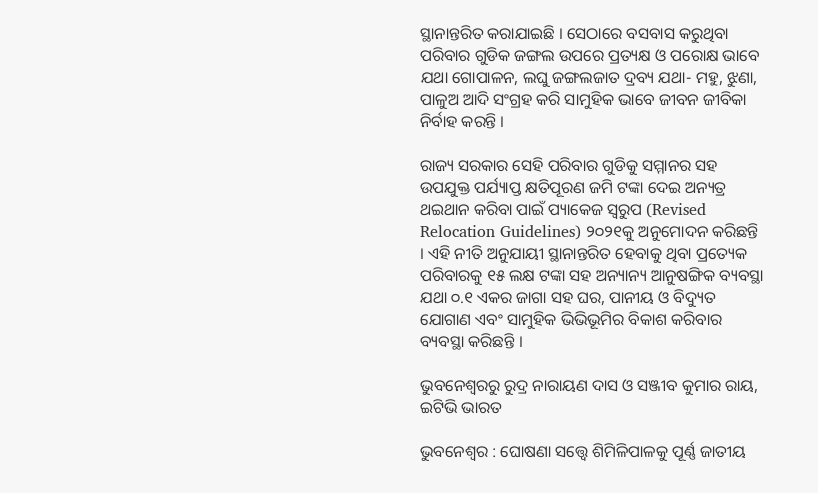ସ୍ଥାନାନ୍ତରିତ କରାଯାଇଛି । ସେଠାରେ ବସବାସ କରୁଥିବା ପରିବାର ଗୁଡିକ ଜଙ୍ଗଲ ଉପରେ ପ୍ରତ୍ୟକ୍ଷ ଓ ପରୋକ୍ଷ ଭାବେ ଯଥା ଗୋପାଳନ, ଲଘୁ ଜଙ୍ଗଲଜାତ ଦ୍ରବ୍ୟ ଯଥା- ମହୁ, ଝୁଣା, ପାଳୁଅ ଆଦି ସଂଗ୍ରହ କରି ସାମୁହିକ ଭାବେ ଜୀବନ ଜୀବିକା ନିର୍ବାହ କରନ୍ତି ।

ରାଜ୍ୟ ସରକାର ସେହି ପରିବାର ଗୁଡିକୁ ସମ୍ମାନର ସହ ଉପଯୁକ୍ତ ପର୍ଯ୍ୟାପ୍ତ କ୍ଷତିପୂରଣ ଜମି ଟଙ୍କା ଦେଇ ଅନ୍ୟତ୍ର ଥଇଥାନ କରିବା ପାଇଁ ପ୍ୟାକେଜ ସ୍ଵରୁପ (Revised Relocation Guidelines) ୨୦୨୧କୁ ଅନୁମୋଦନ କରିଛନ୍ତି । ଏହି ନୀତି ଅନୁଯାୟୀ ସ୍ଥାନାନ୍ତରିତ ହେବାକୁ ଥିବା ପ୍ରତ୍ୟେକ ପରିବାରକୁ ୧୫ ଲକ୍ଷ ଟଙ୍କା ସହ ଅନ୍ୟାନ୍ୟ ଆନୁଷଙ୍ଗିକ ବ୍ୟବସ୍ଥା ଯଥା ୦.୧ ଏକର ଜାଗା ସହ ଘର, ପାନୀୟ ଓ ବିଦ୍ୟୁତ ଯୋଗାଣ ଏବଂ ସାମୁହିକ ଭିଭିଭୂମିର ବିକାଶ କରିବାର ବ୍ୟବସ୍ଥା କରିଛନ୍ତି ।

ଭୁବନେଶ୍ବରରୁ ରୁଦ୍ର ନାରାୟଣ ଦାସ ଓ ସଞ୍ଜୀବ କୁମାର ରାୟ, ଇଟିଭି ଭାରତ

ଭୁବନେଶ୍ବର : ଘୋଷଣା ସତ୍ତ୍ବେ ଶିମିଳିପାଳକୁ ପୂର୍ଣ୍ଣ ଜାତୀୟ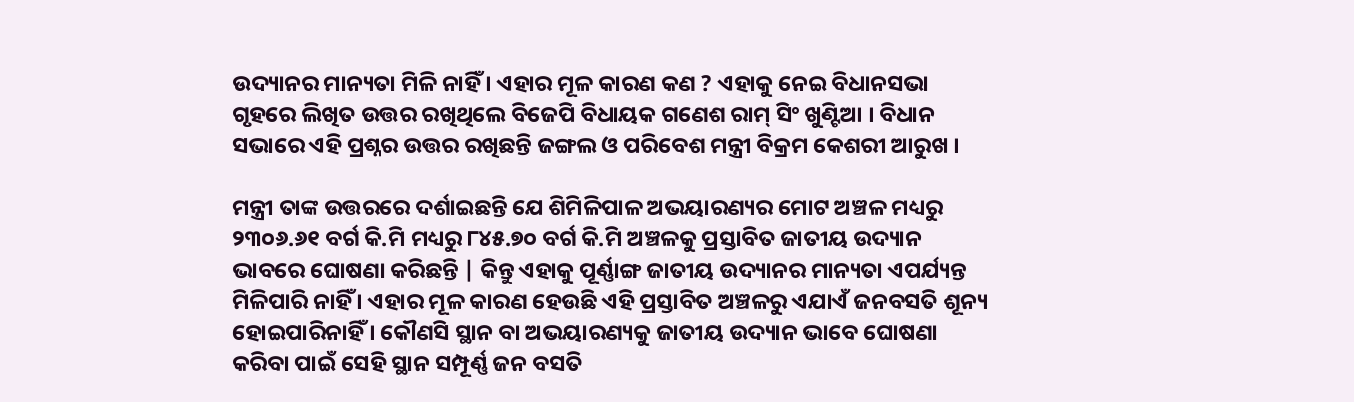ଉଦ୍ୟାନର ମାନ୍ୟତା ମିଳି ନାହିଁ । ଏହାର ମୂଳ କାରଣ କଣ ? ଏହାକୁ ନେଇ ବିଧାନସଭା ଗୃହରେ ଲିଖିତ ଉତ୍ତର ରଖିଥିଲେ ବିଜେପି ବିଧାୟକ ଗଣେଶ ରାମ୍ ସିଂ ଖୁଣ୍ଟିଆ । ବିଧାନ ସଭାରେ ଏହି ପ୍ରଶ୍ନର ଉତ୍ତର ରଖିଛନ୍ତି ଜଙ୍ଗଲ ଓ ପରିବେଶ ମନ୍ତ୍ରୀ ବିକ୍ରମ କେଶରୀ ଆରୁଖ ।

ମନ୍ତ୍ରୀ ତାଙ୍କ ଉତ୍ତରରେ ଦର୍ଶାଇଛନ୍ତି ଯେ ଶିମିଳିପାଳ ଅଭୟାରଣ୍ୟର ମୋଟ ଅଞ୍ଚଳ ମଧ୍ୟରୁ ୨୩୦୬.୬୧ ବର୍ଗ କି.ମି ମଧ୍ୟରୁ ୮୪୫.୭୦ ବର୍ଗ କି.ମି ଅଞ୍ଚଳକୁ ପ୍ରସ୍ତାବିତ ଜାତୀୟ ଉଦ୍ୟାନ ଭାବରେ ଘୋଷଣା କରିଛନ୍ତି | କିନ୍ତୁ ଏହାକୁ ପୂର୍ଣ୍ଣାଙ୍ଗ ଜାତୀୟ ଉଦ୍ୟାନର ମାନ୍ୟତା ଏପର୍ଯ୍ୟନ୍ତ ମିଳିପାରି ନାହିଁ । ଏହାର ମୂଳ କାରଣ ହେଉଛି ଏହି ପ୍ରସ୍ତାବିତ ଅଞ୍ଚଳରୁ ଏଯାଏଁ ଜନବସତି ଶୂନ୍ୟ ହୋଇପାରିନାହିଁ । କୌଣସି ସ୍ଥାନ ବା ଅଭୟାରଣ୍ୟକୁ ଜାତୀୟ ଉଦ୍ୟାନ ଭାବେ ଘୋଷଣା କରିବା ପାଇଁ ସେହି ସ୍ଥାନ ସମ୍ପୂର୍ଣ୍ଣ ଜନ ବସତି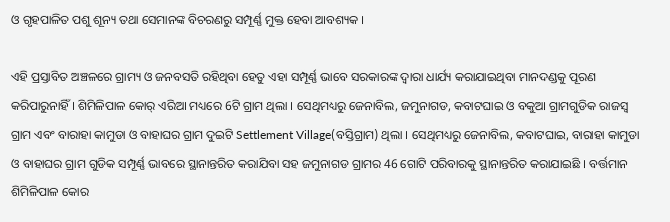ଓ ଗୃହପାଳିତ ପଶୁ ଶୂନ୍ୟ ତଥା ସେମାନଙ୍କ ବିଚରଣରୁ ସମ୍ପୂର୍ଣ୍ଣ ମୁକ୍ତ ହେବା ଆବଶ୍ୟକ ।

ଏହି ପ୍ରସ୍ତାବିତ ଅଞ୍ଚଳରେ ଗ୍ରାମ୍ୟ ଓ ଜନବସତି ରହିଥିବା ହେତୁ ଏହା ସମ୍ପୂର୍ଣ୍ଣ ଭାବେ ସରକାରଙ୍କ ଦ୍ବାରା ଧାର୍ଯ୍ୟ କରାଯାଇଥିବା ମାନଦଣ୍ଡକୁ ପୂରଣ କରିପାରୁନାହିଁ । ଶିମିଳିପାଳ କୋର୍ ଏରିଆ ମଧ୍ୟରେ 6ଟି ଗ୍ରାମ ଥିଲା । ସେଥିମଧ୍ୟରୁ ଜେନାବିଲ, ଜମୁନାଗଡ, କବାଟଘାଇ ଓ ବକୁଆ ଗ୍ରାମଗୁଡିକ ରାଜସ୍ବ ଗ୍ରାମ ଏବଂ ବାରାହା କାମୁଡା ଓ ବାହାଘର ଗ୍ରାମ ଦୁଇଟି Settlement Village(ବସ୍ତିଗ୍ରାମ) ଥିଲା । ସେଥିମଧ୍ୟରୁ ଜେନାବିଲ, କବାଟଘାଇ, ବାରାହା କାମୁଡା ଓ ବାହାଘର ଗ୍ରାମ ଗୁଡିକ ସମ୍ପୂର୍ଣ୍ଣ ଭାବରେ ସ୍ଥାନାନ୍ତରିତ କରାଯିବା ସହ ଜମୁନାଗଡ ଗ୍ରାମର 46 ଗୋଟି ପରିବାରକୁ ସ୍ଥାନାନ୍ତରିତ କରାଯାଇଛି । ବର୍ତ୍ତମାନ ଶିମିଳିପାଳ କୋର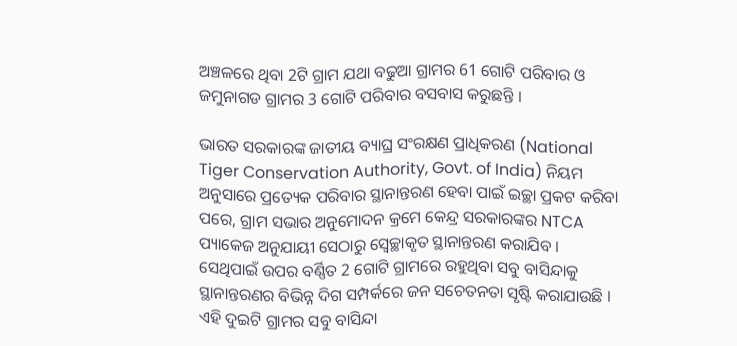ଅଞ୍ଚଳରେ ଥିବା 2ଟି ଗ୍ରାମ ଯଥା ବଢୁଆ ଗ୍ରାମର 61 ଗୋଟି ପରିବାର ଓ ଜମୁନାଗଡ ଗ୍ରାମର 3 ଗୋଟି ପରିବାର ବସବାସ କରୁଛନ୍ତି ।

ଭାରତ ସରକାରଙ୍କ ଜାତୀୟ ବ୍ୟାଘ୍ର ସଂରକ୍ଷଣ ପ୍ରାଧିକରଣ (National Tiger Conservation Authority, Govt. of India) ନିୟମ ଅନୁସାରେ ପ୍ରତ୍ୟେକ ପରିବାର ସ୍ଥାନାନ୍ତରଣ ହେବା ପାଇଁ ଇଚ୍ଛା ପ୍ରକଟ କରିବା ପରେ, ଗ୍ରାମ ସଭାର ଅନୁମୋଦନ କ୍ରମେ କେନ୍ଦ୍ର ସରକାରଙ୍କର NTCA ପ୍ୟାକେଜ ଅନୁଯାୟୀ ସେଠାରୁ ସ୍ବେଚ୍ଛାକୃତ ସ୍ଥାନାନ୍ତରଣ କରାଯିବ । ସେଥିପାଇଁ ଉପର ବର୍ଣ୍ଣିତ 2 ଗୋଟି ଗ୍ରାମରେ ରହୁଥିବା ସବୁ ବାସିନ୍ଦାକୁ ସ୍ଥାନାନ୍ତରଣର ବିଭିନ୍ନ ଦିଗ ସମ୍ପର୍କରେ ଜନ ସଚେତନତା ସୃଷ୍ଟି କରାଯାଉଛି । ଏହି ଦୁଇଟି ଗ୍ରାମର ସବୁ ବାସିନ୍ଦା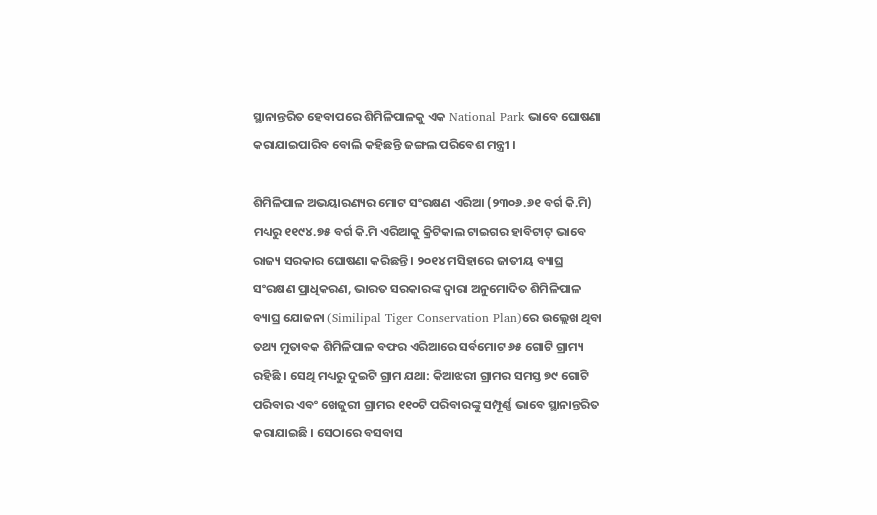ସ୍ଥାନାନ୍ତରିତ ହେବାପରେ ଶିମିଳିପାଳକୁ ଏକ National Park ଭାବେ ଘୋଷଣା କରାଯାଇପାରିବ ବୋଲି କହିଛନ୍ତି ଜଙ୍ଗଲ ପରିବେଶ ମନ୍ତ୍ରୀ ।

ଶିମିଳିପାଳ ଅଭୟାରଣ୍ୟର ମୋଟ ସଂରକ୍ଷଣ ଏରିଆ (୨୩୦୬.୬୧ ବର୍ଗ କି.ମି) ମଧ୍ୟରୁ ୧୧୯୪.୭୫ ବର୍ଗ କି.ମି ଏରିଆକୁ କ୍ରିଟିକାଲ ଟାଇଗର ହାବିଟାଟ୍ ଭାବେ ରାଜ୍ୟ ସରକାର ଘୋଷଣା କରିଛନ୍ତି । ୨୦୧୪ ମସିହାରେ ଜାତୀୟ ବ୍ୟାଘ୍ର ସଂରକ୍ଷଣ ପ୍ରାଧିକରଣ, ଭାରତ ସରକାରଙ୍କ ଦ୍ବାରା ଅନୁମୋଦିତ ଶିମିଳିପାଳ ବ୍ୟାଘ୍ର ଯୋଜନା (Similipal Tiger Conservation Plan)ରେ ଉଲ୍ଲେଖ ଥିବା ତଥ୍ୟ ମୁତାବକ ଶିମିଳିପାଳ ବଫର ଏରିଆରେ ସର୍ବମୋଟ ୬୫ ଗୋଟି ଗ୍ରାମ୍ୟ ରହିଛି । ସେଥି ମଧ୍ୟରୁ ଦୁଇଟି ଗ୍ରାମ ଯଥା: କିଆଝରୀ ଗ୍ରାମର ସମସ୍ତ ୭୯ ଗୋଟି ପରିବାର ଏବଂ ଖେଜୁରୀ ଗ୍ରାମର ୧୧୦ଟି ପରିବାରଙ୍କୁ ସମ୍ପୂର୍ଣ୍ଣ ଭାବେ ସ୍ଥାନାନ୍ତରିତ କରାଯାଇଛି । ସେଠାରେ ବସବାସ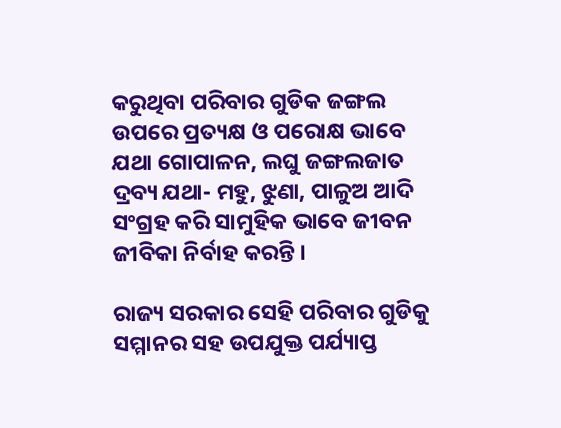କରୁଥିବା ପରିବାର ଗୁଡିକ ଜଙ୍ଗଲ ଉପରେ ପ୍ରତ୍ୟକ୍ଷ ଓ ପରୋକ୍ଷ ଭାବେ ଯଥା ଗୋପାଳନ, ଲଘୁ ଜଙ୍ଗଲଜାତ ଦ୍ରବ୍ୟ ଯଥା- ମହୁ, ଝୁଣା, ପାଳୁଅ ଆଦି ସଂଗ୍ରହ କରି ସାମୁହିକ ଭାବେ ଜୀବନ ଜୀବିକା ନିର୍ବାହ କରନ୍ତି ।

ରାଜ୍ୟ ସରକାର ସେହି ପରିବାର ଗୁଡିକୁ ସମ୍ମାନର ସହ ଉପଯୁକ୍ତ ପର୍ଯ୍ୟାପ୍ତ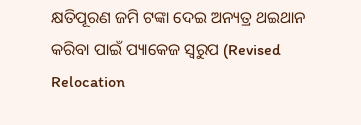କ୍ଷତିପୂରଣ ଜମି ଟଙ୍କା ଦେଇ ଅନ୍ୟତ୍ର ଥଇଥାନ କରିବା ପାଇଁ ପ୍ୟାକେଜ ସ୍ଵରୁପ (Revised Relocation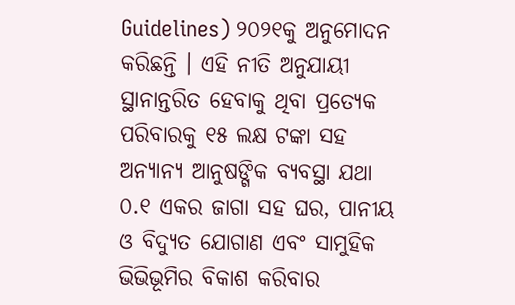Guidelines) ୨୦୨୧କୁ ଅନୁମୋଦନ କରିଛନ୍ତି । ଏହି ନୀତି ଅନୁଯାୟୀ ସ୍ଥାନାନ୍ତରିତ ହେବାକୁ ଥିବା ପ୍ରତ୍ୟେକ ପରିବାରକୁ ୧୫ ଲକ୍ଷ ଟଙ୍କା ସହ ଅନ୍ୟାନ୍ୟ ଆନୁଷଙ୍ଗିକ ବ୍ୟବସ୍ଥା ଯଥା ୦.୧ ଏକର ଜାଗା ସହ ଘର, ପାନୀୟ ଓ ବିଦ୍ୟୁତ ଯୋଗାଣ ଏବଂ ସାମୁହିକ ଭିଭିଭୂମିର ବିକାଶ କରିବାର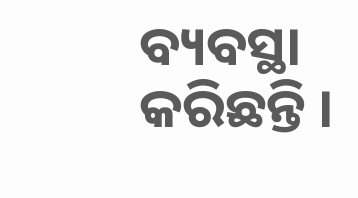ବ୍ୟବସ୍ଥା କରିଛନ୍ତି ।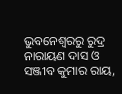ଭୁବନେଶ୍ବରରୁ ରୁଦ୍ର ନାରାୟଣ ଦାସ ଓ ସଞ୍ଜୀବ କୁମାର ରାୟ,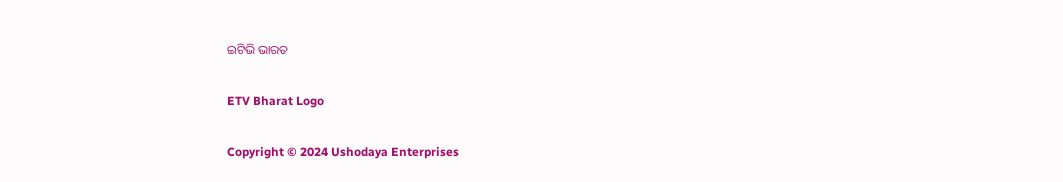ଇଟିଭି ଭାରତ

ETV Bharat Logo

Copyright © 2024 Ushodaya Enterprises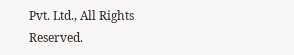Pvt. Ltd., All Rights Reserved.